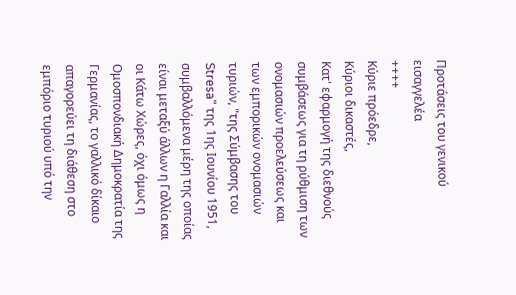Προτάσεις του γενικού εισαγγελέα
++++
Κύριε πρόεδρε,
Κύριοι δικαστές,
Κατ' εφαρμογή της διεθνούς συμβάσεως για τη ρύθμιση των ονομασιών προελεύσεως και των εμπορικών ονομασιών τυριών, "της Σύμβασης του Stresa" της 1ης Ιουνίου 1951, συμβαλλόμενα μέρη της οποίας είναι μεταξύ άλλων η Γαλλία και οι Κάτω Χώρες, όχι όμως η Ομοσπονδιακή Δημοκρατία της Γερμανίας, το γαλλικό δίκαιο απαγορεύει τη διάθεση στο εμπόριο τυριού υπό την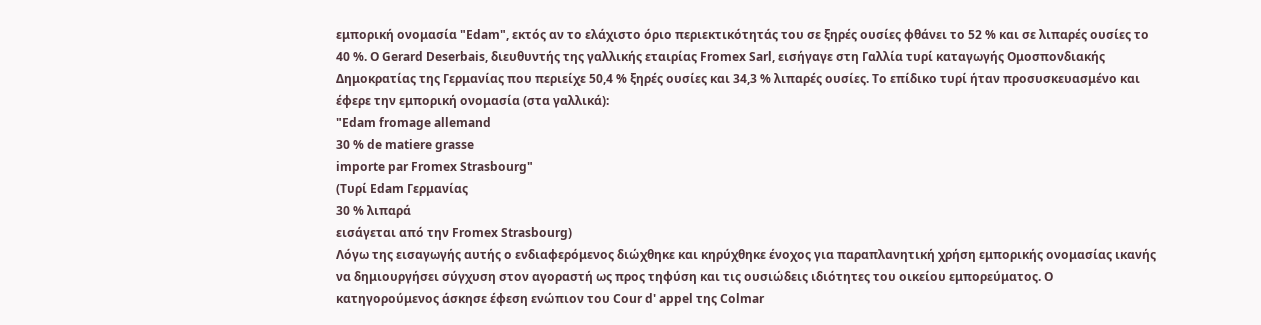εμπορική ονομασία "Edam", εκτός αν το ελάχιστο όριο περιεκτικότητάς του σε ξηρές ουσίες φθάνει το 52 % και σε λιπαρές ουσίες το 40 %. Ο Gerard Deserbais, διευθυντής της γαλλικής εταιρίας Fromex Sarl, εισήγαγε στη Γαλλία τυρί καταγωγής Ομοσπονδιακής Δημοκρατίας της Γερμανίας που περιείχε 50,4 % ξηρές ουσίες και 34,3 % λιπαρές ουσίες. Το επίδικο τυρί ήταν προσυσκευασμένο και έφερε την εμπορική ονομασία (στα γαλλικά):
"Edam fromage allemand
30 % de matiere grasse
importe par Fromex Strasbourg"
(Τυρί Edam Γερμανίας
30 % λιπαρά
εισάγεται από την Fromex Strasbourg)
Λόγω της εισαγωγής αυτής ο ενδιαφερόμενος διώχθηκε και κηρύχθηκε ένοχος για παραπλανητική χρήση εμπορικής ονομασίας ικανής να δημιουργήσει σύγχυση στον αγοραστή ως προς τηφύση και τις ουσιώδεις ιδιότητες του οικείου εμπορεύματος. Ο κατηγορούμενος άσκησε έφεση ενώπιον του Cour d' appel της Colmar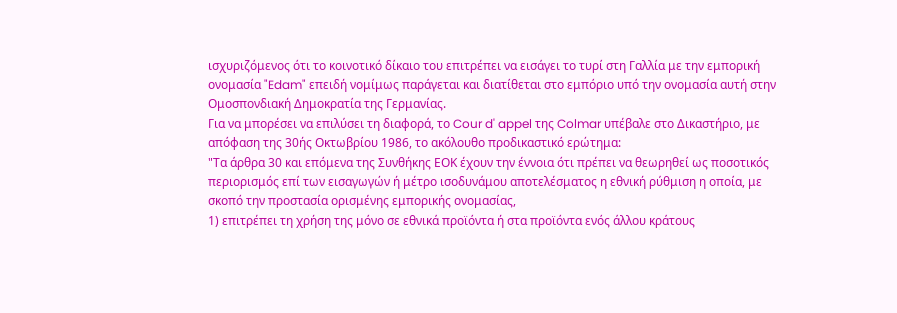ισχυριζόμενος ότι το κοινοτικό δίκαιο του επιτρέπει να εισάγει το τυρί στη Γαλλία με την εμπορική ονομασία "Edam" επειδή νομίμως παράγεται και διατίθεται στο εμπόριο υπό την ονομασία αυτή στην Ομοσπονδιακή Δημοκρατία της Γερμανίας.
Για να μπορέσει να επιλύσει τη διαφορά, το Cour d' appel της Colmar υπέβαλε στο Δικαστήριο, με απόφαση της 30ής Οκτωβρίου 1986, το ακόλουθο προδικαστικό ερώτημα:
"Τα άρθρα 30 και επόμενα της Συνθήκης ΕΟΚ έχουν την έννοια ότι πρέπει να θεωρηθεί ως ποσοτικός περιορισμός επί των εισαγωγών ή μέτρο ισοδυνάμου αποτελέσματος η εθνική ρύθμιση η οποία, με σκοπό την προστασία ορισμένης εμπορικής ονομασίας,
1) επιτρέπει τη χρήση της μόνο σε εθνικά προϊόντα ή στα προϊόντα ενός άλλου κράτους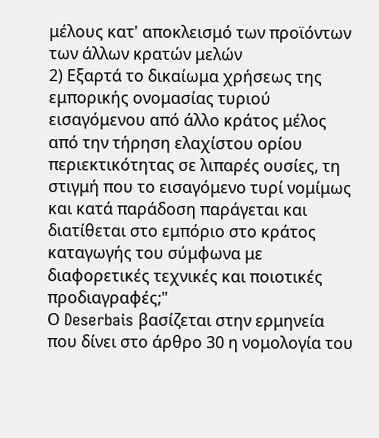μέλους κατ' αποκλεισμό των προϊόντων των άλλων κρατών μελών
2) Εξαρτά το δικαίωμα χρήσεως της εμπορικής ονομασίας τυριού εισαγόμενου από άλλο κράτος μέλος από την τήρηση ελαχίστου ορίου περιεκτικότητας σε λιπαρές ουσίες, τη στιγμή που το εισαγόμενο τυρί νομίμως και κατά παράδοση παράγεται και διατίθεται στο εμπόριο στο κράτος καταγωγής του σύμφωνα με διαφορετικές τεχνικές και ποιοτικές προδιαγραφές;"
Ο Deserbais βασίζεται στην ερμηνεία που δίνει στο άρθρο 30 η νομολογία του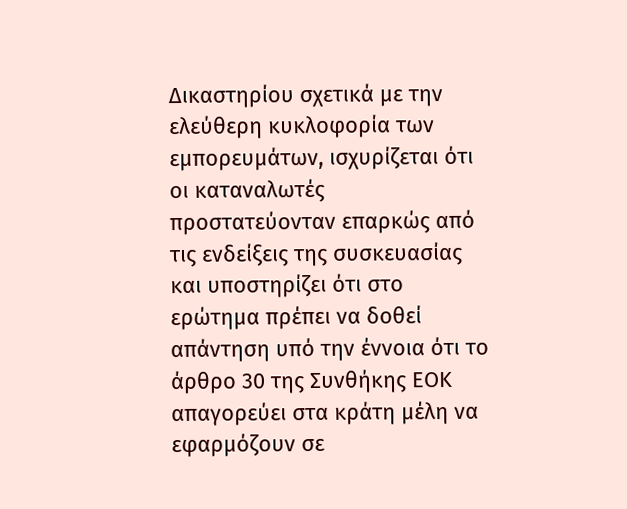Δικαστηρίου σχετικά με την ελεύθερη κυκλοφορία των εμπορευμάτων, ισχυρίζεται ότι οι καταναλωτές προστατεύονταν επαρκώς από τις ενδείξεις της συσκευασίας και υποστηρίζει ότι στο ερώτημα πρέπει να δοθεί απάντηση υπό την έννοια ότι το άρθρο 30 της Συνθήκης ΕΟΚ απαγορεύει στα κράτη μέλη να εφαρμόζουν σε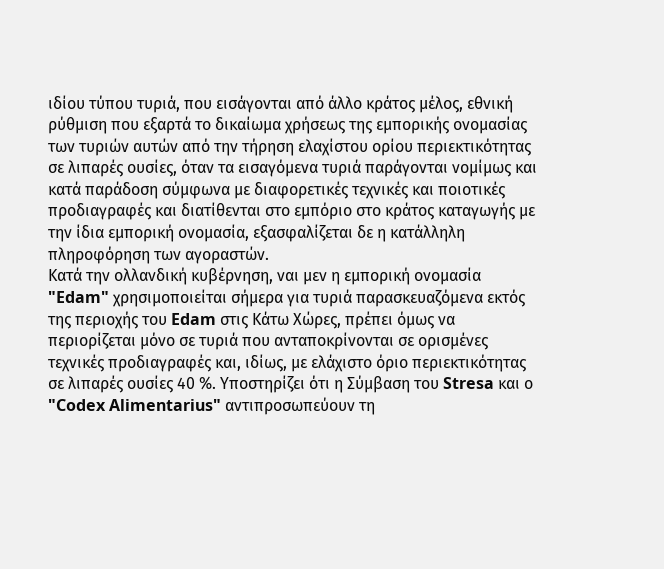ιδίου τύπου τυριά, που εισάγονται από άλλο κράτος μέλος, εθνική ρύθμιση που εξαρτά το δικαίωμα χρήσεως της εμπορικής ονομασίας των τυριών αυτών από την τήρηση ελαχίστου ορίου περιεκτικότητας σε λιπαρές ουσίες, όταν τα εισαγόμενα τυριά παράγονται νομίμως και κατά παράδοση σύμφωνα με διαφορετικές τεχνικές και ποιοτικές προδιαγραφές και διατίθενται στο εμπόριο στο κράτος καταγωγής με την ίδια εμπορική ονομασία, εξασφαλίζεται δε η κατάλληλη πληροφόρηση των αγοραστών.
Κατά την ολλανδική κυβέρνηση, ναι μεν η εμπορική ονομασία "Edam" χρησιμοποιείται σήμερα για τυριά παρασκευαζόμενα εκτός της περιοχής του Edam στις Κάτω Χώρες, πρέπει όμως να περιορίζεται μόνο σε τυριά που ανταποκρίνονται σε ορισμένες τεχνικές προδιαγραφές και, ιδίως, με ελάχιστο όριο περιεκτικότητας σε λιπαρές ουσίες 40 %. Υποστηρίζει ότι η Σύμβαση του Stresa και ο "Codex Alimentarius" αντιπροσωπεύουν τη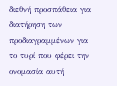διεθνή προσπάθεια για διατήρηση των προδιαγραμμένων για το τυρί που φέρει την ονομασία αυτή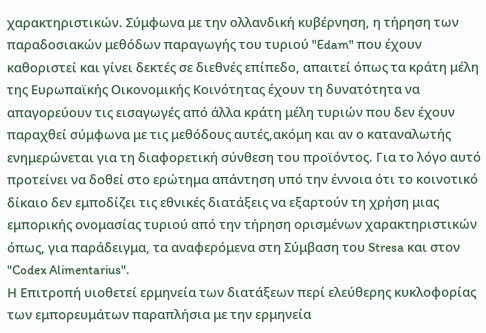χαρακτηριστικών. Σύμφωνα με την ολλανδική κυβέρνηση, η τήρηση των παραδοσιακών μεθόδων παραγωγής του τυριού "Edam" που έχουν καθοριστεί και γίνει δεκτές σε διεθνές επίπεδο, απαιτεί όπως τα κράτη μέλη της Ευρωπαϊκής Οικονομικής Κοινότητας έχουν τη δυνατότητα να απαγορεύουν τις εισαγωγές από άλλα κράτη μέλη τυριών που δεν έχουν παραχθεί σύμφωνα με τις μεθόδους αυτές,ακόμη και αν ο καταναλωτής ενημερώνεται για τη διαφορετική σύνθεση του προϊόντος. Για το λόγο αυτό προτείνει να δοθεί στο ερώτημα απάντηση υπό την έννοια ότι το κοινοτικό δίκαιο δεν εμποδίζει τις εθνικές διατάξεις να εξαρτούν τη χρήση μιας εμπορικής ονομασίας τυριού από την τήρηση ορισμένων χαρακτηριστικών όπως, για παράδειγμα, τα αναφερόμενα στη Σύμβαση του Stresa και στον "Codex Alimentarius".
Η Επιτροπή υιοθετεί ερμηνεία των διατάξεων περί ελεύθερης κυκλοφορίας των εμπορευμάτων παραπλήσια με την ερμηνεία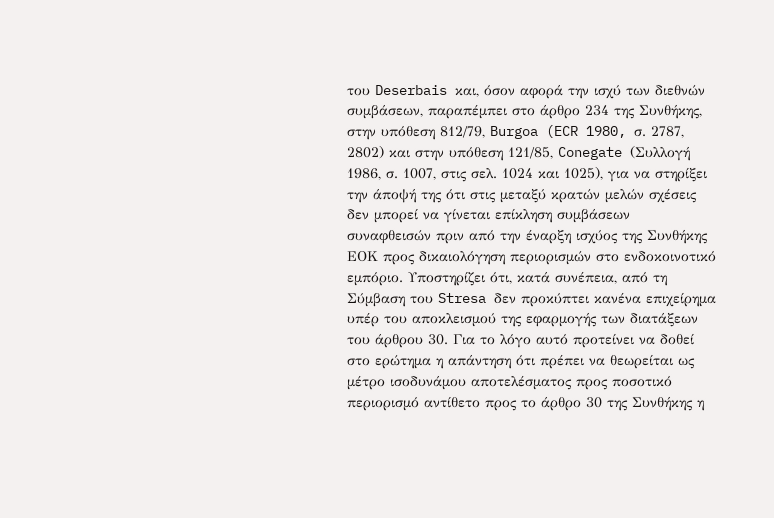του Deserbais και, όσον αφορά την ισχύ των διεθνών συμβάσεων, παραπέμπει στο άρθρο 234 της Συνθήκης, στην υπόθεση 812/79, Burgoa (ECR 1980, σ. 2787, 2802) και στην υπόθεση 121/85, Conegate (Συλλογή 1986, σ. 1007, στις σελ. 1024 και 1025), για να στηρίξει την άποψή της ότι στις μεταξύ κρατών μελών σχέσεις δεν μπορεί να γίνεται επίκληση συμβάσεων συναφθεισών πριν από την έναρξη ισχύος της Συνθήκης ΕΟΚ προς δικαιολόγηση περιορισμών στο ενδοκοινοτικό εμπόριο. Υποστηρίζει ότι, κατά συνέπεια, από τη Σύμβαση του Stresa δεν προκύπτει κανένα επιχείρημα υπέρ του αποκλεισμού της εφαρμογής των διατάξεων του άρθρου 30. Για το λόγο αυτό προτείνει να δοθεί στο ερώτημα η απάντηση ότι πρέπει να θεωρείται ως μέτρο ισοδυνάμου αποτελέσματος προς ποσοτικό περιορισμό αντίθετο προς το άρθρο 30 της Συνθήκης η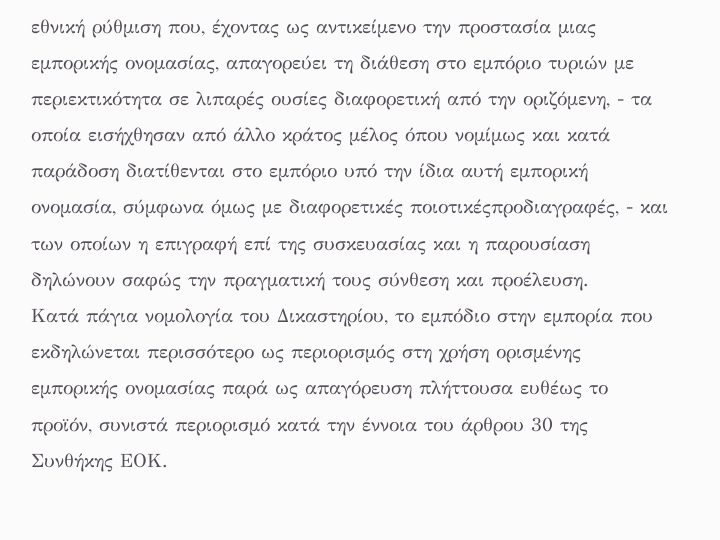εθνική ρύθμιση που, έχοντας ως αντικείμενο την προστασία μιας εμπορικής ονομασίας, απαγορεύει τη διάθεση στο εμπόριο τυριών με περιεκτικότητα σε λιπαρές ουσίες διαφορετική από την οριζόμενη, - τα οποία εισήχθησαν από άλλο κράτος μέλος όπου νομίμως και κατά παράδοση διατίθενται στο εμπόριο υπό την ίδια αυτή εμπορική ονομασία, σύμφωνα όμως με διαφορετικές ποιοτικέςπροδιαγραφές, - και των οποίων η επιγραφή επί της συσκευασίας και η παρουσίαση δηλώνουν σαφώς την πραγματική τους σύνθεση και προέλευση.
Κατά πάγια νομολογία του Δικαστηρίου, το εμπόδιο στην εμπορία που εκδηλώνεται περισσότερο ως περιορισμός στη χρήση ορισμένης εμπορικής ονομασίας παρά ως απαγόρευση πλήττουσα ευθέως το προϊόν, συνιστά περιορισμό κατά την έννοια του άρθρου 30 της Συνθήκης ΕΟΚ.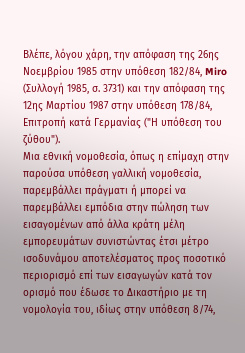Βλέπε, λόγου χάρη, την απόφαση της 26ης Νοεμβρίου 1985 στην υπόθεση 182/84, Miro (Συλλογή 1985, σ. 3731) και την απόφαση της 12ης Μαρτίου 1987 στην υπόθεση 178/84, Επιτροπή κατά Γερμανίας ("Η υπόθεση του ζύθου").
Μια εθνική νομοθεσία, όπως η επίμαχη στην παρούσα υπόθεση γαλλική νομοθεσία, παρεμβάλλει πράγματι ή μπορεί να παρεμβάλλει εμπόδια στην πώληση των εισαγομένων από άλλα κράτη μέλη εμπορευμάτων συνιστώντας έτσι μέτρο ισοδυνάμου αποτελέσματος προς ποσοτικό περιορισμό επί των εισαγωγών κατά τον ορισμό που έδωσε το Δικαστήριο με τη νομολογία του, ιδίως στην υπόθεση 8/74,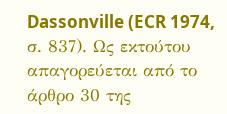Dassonville (ECR 1974, σ. 837). Ως εκτούτου απαγορεύεται από το άρθρο 30 της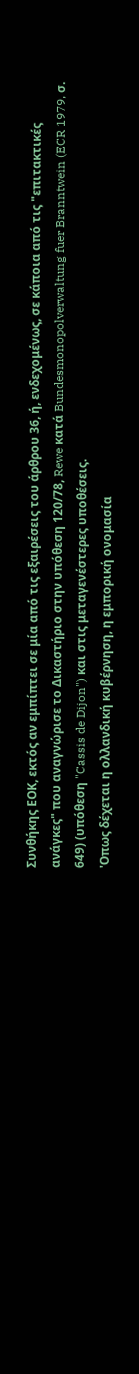Συνθήκης ΕΟΚ, εκτός αν εμπίπτει σε μία από τις εξαιρέσεις του άρθρου 36, ή, ενδεχομένως, σε κάποια από τις "επιτακτικές ανάγκες" που αναγνώρισε το Δικαστήριο στην υπόθεση 120/78, Rewe κατά Bundesmonopolverwaltung fuer Branntwein (ECR 1979, σ. 649) (υπόθεση "Cassis de Dijon") και στις μεταγενέστερες υποθέσεις.
'Οπως δέχεται η ολλανδική κυβέρνηση, η εμπορική ονομασία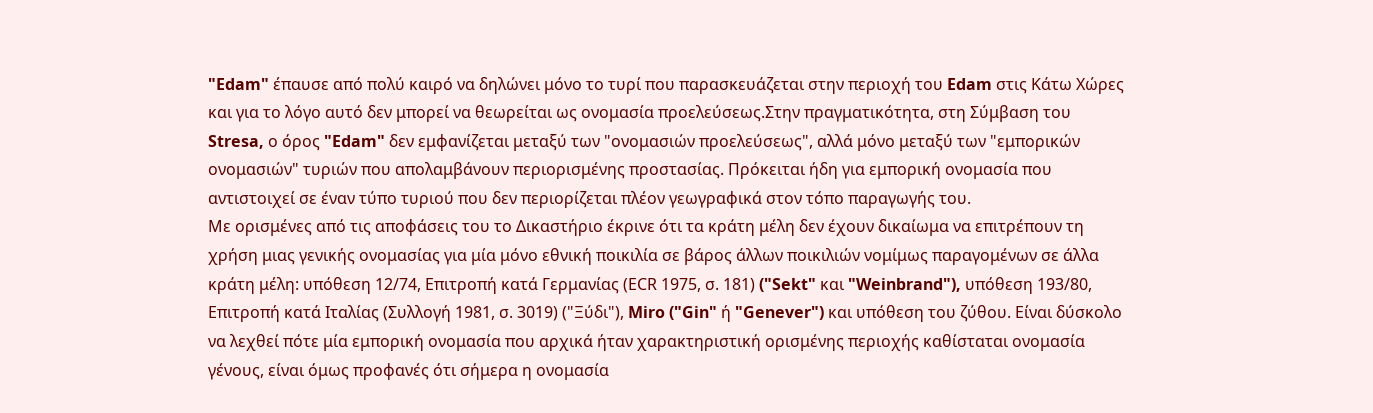"Edam" έπαυσε από πολύ καιρό να δηλώνει μόνο το τυρί που παρασκευάζεται στην περιοχή του Edam στις Κάτω Χώρες και για το λόγο αυτό δεν μπορεί να θεωρείται ως ονομασία προελεύσεως.Στην πραγματικότητα, στη Σύμβαση του Stresa, ο όρος "Edam" δεν εμφανίζεται μεταξύ των "ονομασιών προελεύσεως", αλλά μόνο μεταξύ των "εμπορικών ονομασιών" τυριών που απολαμβάνουν περιορισμένης προστασίας. Πρόκειται ήδη για εμπορική ονομασία που αντιστοιχεί σε έναν τύπο τυριού που δεν περιορίζεται πλέον γεωγραφικά στον τόπο παραγωγής του.
Με ορισμένες από τις αποφάσεις του το Δικαστήριο έκρινε ότι τα κράτη μέλη δεν έχουν δικαίωμα να επιτρέπουν τη χρήση μιας γενικής ονομασίας για μία μόνο εθνική ποικιλία σε βάρος άλλων ποικιλιών νομίμως παραγομένων σε άλλα κράτη μέλη: υπόθεση 12/74, Επιτροπή κατά Γερμανίας (ΕCR 1975, σ. 181) ("Sekt" και "Weinbrand"), υπόθεση 193/80, Επιτροπή κατά Ιταλίας (Συλλογή 1981, σ. 3019) ("Ξύδι"), Miro ("Gin" ή "Genever") και υπόθεση του ζύθου. Είναι δύσκολο να λεχθεί πότε μία εμπορική ονομασία που αρχικά ήταν χαρακτηριστική ορισμένης περιοχής καθίσταται ονομασία γένους, είναι όμως προφανές ότι σήμερα η ονομασία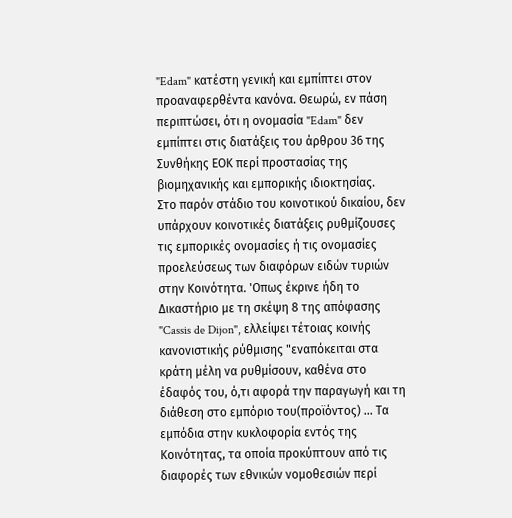"Edam" κατέστη γενική και εμπίπτει στον προαναφερθέντα κανόνα. Θεωρώ, εν πάση περιπτώσει, ότι η ονομασία "Edam" δεν εμπίπτει στις διατάξεις του άρθρου 36 της Συνθήκης ΕΟΚ περί προστασίας της βιομηχανικής και εμπορικής ιδιοκτησίας.
Στο παρόν στάδιο του κοινοτικού δικαίου, δεν υπάρχουν κοινοτικές διατάξεις ρυθμίζουσες τις εμπορικές ονομασίες ή τις ονομασίες προελεύσεως των διαφόρων ειδών τυριών στην Κοινότητα. 'Οπως έκρινε ήδη το Δικαστήριο με τη σκέψη 8 της απόφασης "Cassis de Dijon", ελλείψει τέτοιας κοινής κανονιστικής ρύθμισης "εναπόκειται στα κράτη μέλη να ρυθμίσουν, καθένα στο έδαφός του, ό,τι αφορά την παραγωγή και τη διάθεση στο εμπόριο του(προϊόντος) ... Τα εμπόδια στην κυκλοφορία εντός της Κοινότητας, τα οποία προκύπτουν από τις διαφορές των εθνικών νομοθεσιών περί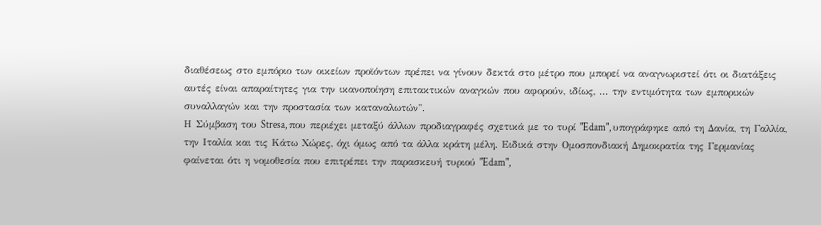διαθέσεως στο εμπόριο των οικείων προϊόντων πρέπει να γίνουν δεκτά στο μέτρο που μπορεί να αναγνωριστεί ότι οι διατάξεις αυτές είναι απαραίτητες για την ικανοποίηση επιτακτικών αναγκών που αφορούν, ιδίως, ... την εντιμότητα των εμπορικών συναλλαγών και την προστασία των καταναλωτών".
Η Σύμβαση του Stresa, που περιέχει μεταξύ άλλων προδιαγραφές σχετικά με το τυρί "Edam", υπογράφηκε από τη Δανία, τη Γαλλία, την Ιταλία και τις Κάτω Χώρες, όχι όμως από τα άλλα κράτη μέλη. Ειδικά στην Ομοσπονδιακή Δημοκρατία της Γερμανίας φαίνεται ότι η νομοθεσία που επιτρέπει την παρασκευή τυριού "Edam",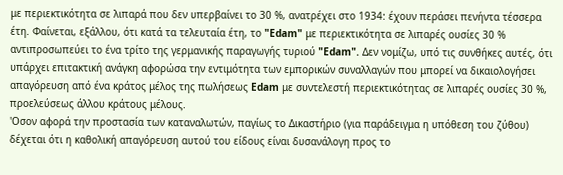με περιεκτικότητα σε λιπαρά που δεν υπερβαίνει το 30 %, ανατρέχει στο 1934: έχουν περάσει πενήντα τέσσερα έτη. Φαίνεται, εξάλλου, ότι κατά τα τελευταία έτη, το "Edam" με περιεκτικότητα σε λιπαρές ουσίες 30 % αντιπροσωπεύει το ένα τρίτο της γερμανικής παραγωγής τυριού "Edam". Δεν νομίζω, υπό τις συνθήκες αυτές, ότι υπάρχει επιτακτική ανάγκη αφορώσα την εντιμότητα των εμπορικών συναλλαγών που μπορεί να δικαιολογήσει απαγόρευση από ένα κράτος μέλος της πωλήσεως Edam με συντελεστή περιεκτικότητας σε λιπαρές ουσίες 30 %, προελεύσεως άλλου κράτους μέλους.
'Οσον αφορά την προστασία των καταναλωτών, παγίως το Δικαστήριο (για παράδειγμα η υπόθεση του ζύθου) δέχεται ότι η καθολική απαγόρευση αυτού του είδους είναι δυσανάλογη προς το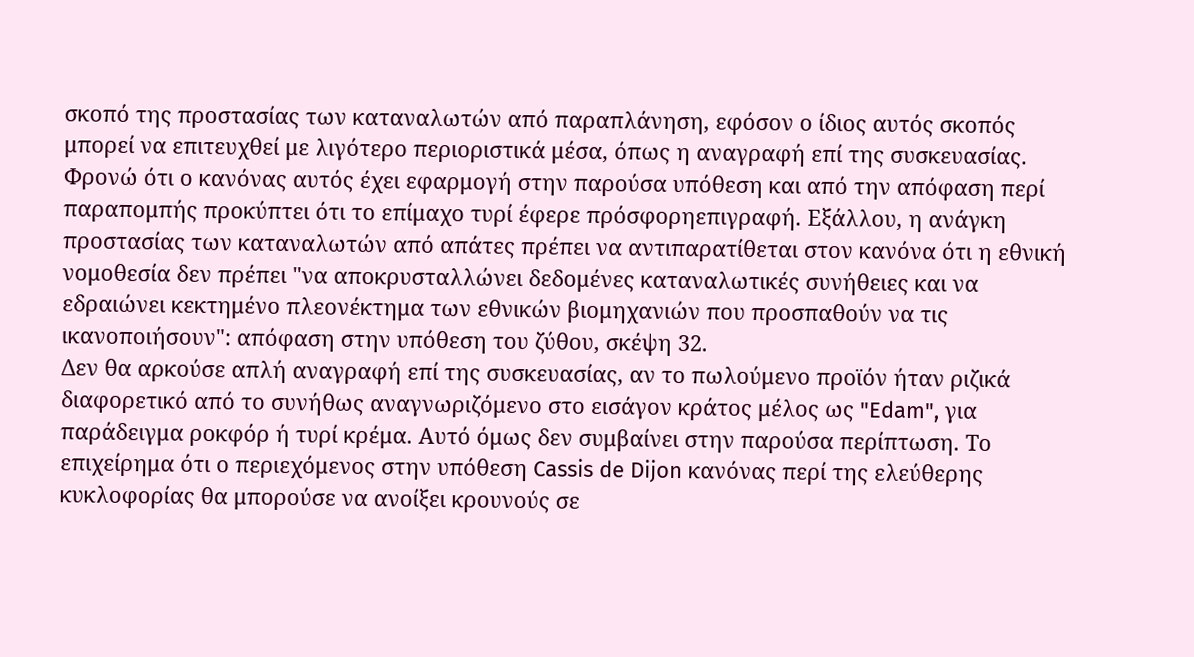σκοπό της προστασίας των καταναλωτών από παραπλάνηση, εφόσον ο ίδιος αυτός σκοπός μπορεί να επιτευχθεί με λιγότερο περιοριστικά μέσα, όπως η αναγραφή επί της συσκευασίας. Φρονώ ότι ο κανόνας αυτός έχει εφαρμογή στην παρούσα υπόθεση και από την απόφαση περί παραπομπής προκύπτει ότι το επίμαχο τυρί έφερε πρόσφορηεπιγραφή. Εξάλλου, η ανάγκη προστασίας των καταναλωτών από απάτες πρέπει να αντιπαρατίθεται στον κανόνα ότι η εθνική νομοθεσία δεν πρέπει "να αποκρυσταλλώνει δεδομένες καταναλωτικές συνήθειες και να εδραιώνει κεκτημένο πλεονέκτημα των εθνικών βιομηχανιών που προσπαθούν να τις ικανοποιήσουν": απόφαση στην υπόθεση του ζύθου, σκέψη 32.
Δεν θα αρκούσε απλή αναγραφή επί της συσκευασίας, αν το πωλούμενο προϊόν ήταν ριζικά διαφορετικό από το συνήθως αναγνωριζόμενο στο εισάγον κράτος μέλος ως "Edam", για παράδειγμα ροκφόρ ή τυρί κρέμα. Αυτό όμως δεν συμβαίνει στην παρούσα περίπτωση. Το επιχείρημα ότι ο περιεχόμενος στην υπόθεση Cassis de Dijon κανόνας περί της ελεύθερης κυκλοφορίας θα μπορούσε να ανοίξει κρουνούς σε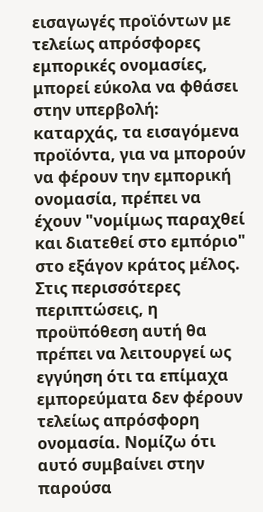εισαγωγές προϊόντων με τελείως απρόσφορες εμπορικές ονομασίες, μπορεί εύκολα να φθάσει στην υπερβολή: καταρχάς, τα εισαγόμενα προϊόντα, για να μπορούν να φέρουν την εμπορική ονομασία, πρέπει να έχουν "νομίμως παραχθεί και διατεθεί στο εμπόριο" στο εξάγον κράτος μέλος. Στις περισσότερες περιπτώσεις, η προϋπόθεση αυτή θα πρέπει να λειτουργεί ως εγγύηση ότι τα επίμαχα εμπορεύματα δεν φέρουν τελείως απρόσφορη ονομασία. Νομίζω ότι αυτό συμβαίνει στην παρούσα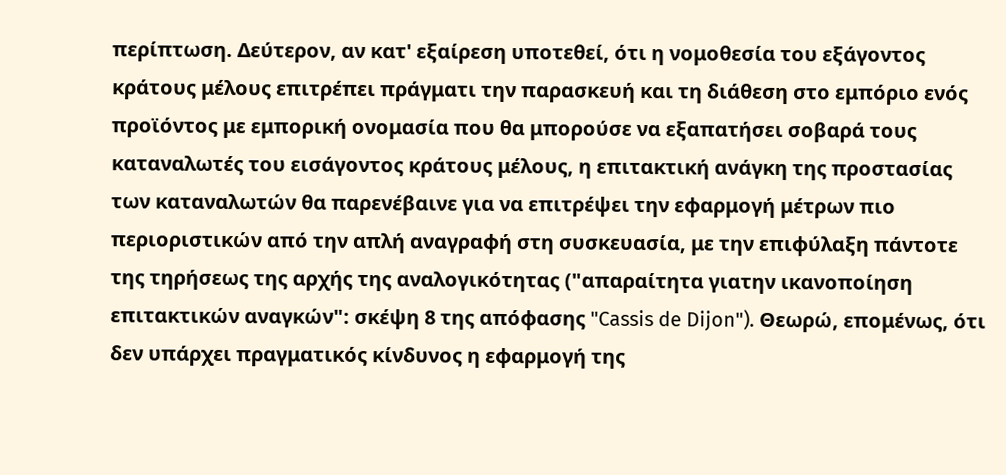περίπτωση. Δεύτερον, αν κατ' εξαίρεση υποτεθεί, ότι η νομοθεσία του εξάγοντος κράτους μέλους επιτρέπει πράγματι την παρασκευή και τη διάθεση στο εμπόριο ενός προϊόντος με εμπορική ονομασία που θα μπορούσε να εξαπατήσει σοβαρά τους καταναλωτές του εισάγοντος κράτους μέλους, η επιτακτική ανάγκη της προστασίας των καταναλωτών θα παρενέβαινε για να επιτρέψει την εφαρμογή μέτρων πιο περιοριστικών από την απλή αναγραφή στη συσκευασία, με την επιφύλαξη πάντοτε της τηρήσεως της αρχής της αναλογικότητας ("απαραίτητα γιατην ικανοποίηση επιτακτικών αναγκών": σκέψη 8 της απόφασης "Cassis de Dijon"). Θεωρώ, επομένως, ότι δεν υπάρχει πραγματικός κίνδυνος η εφαρμογή της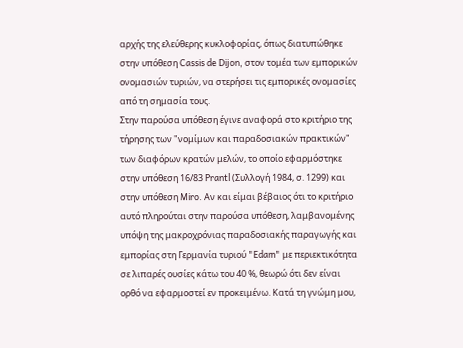αρχής της ελεύθερης κυκλοφορίας, όπως διατυπώθηκε στην υπόθεση Cassis de Dijon, στον τομέα των εμπορικών ονομασιών τυριών, να στερήσει τις εμπορικές ονομασίες από τη σημασία τους.
Στην παρούσα υπόθεση έγινε αναφορά στο κριτήριο της τήρησης των "νομίμων και παραδοσιακών πρακτικών" των διαφόρων κρατών μελών, το οποίο εφαρμόστηκε στην υπόθεση 16/83 Prantl (Συλλογή 1984, σ. 1299) και στην υπόθεση Miro. Αν και είμαι βέβαιος ότι το κριτήριο αυτό πληρούται στην παρούσα υπόθεση, λαμβανομένης υπόψη της μακροχρόνιας παραδοσιακής παραγωγής και εμπορίας στη Γερμανία τυριού "Edam" με περιεκτικότητα σε λιπαρές ουσίες κάτω του 40 %, θεωρώ ότι δεν είναι ορθό να εφαρμοστεί εν προκειμένω. Κατά τη γνώμη μου,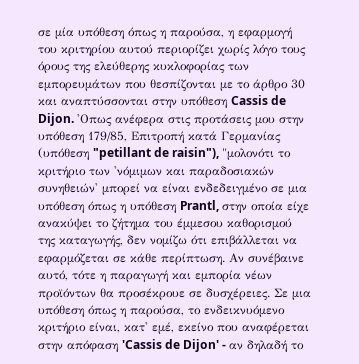σε μία υπόθεση όπως η παρούσα, η εφαρμογή του κριτηρίου αυτού περιορίζει χωρίς λόγο τους όρους της ελεύθερης κυκλοφορίας των εμπορευμάτων που θεσπίζονται με το άρθρο 30 και αναπτύσσονται στην υπόθεση Cassis de Dijon. 'Οπως ανέφερα στις προτάσεις μου στην υπόθεση 179/85, Επιτροπή κατά Γερμανίας (υπόθεση "petillant de raisin"), "μολονότι το κριτήριο των 'νόμιμων και παραδοσιακών συνηθειών' μπορεί να είναι ενδεδειγμένο σε μια υπόθεση όπως η υπόθεση Prantl, στην οποία είχε ανακύψει το ζήτημα του έμμεσου καθορισμού της καταγωγής, δεν νομίζω ότι επιβάλλεται να εφαρμόζεται σε κάθε περίπτωση. Αν συνέβαινε αυτό, τότε η παραγωγή και εμπορία νέων προϊόντων θα προσέκρουε σε δυσχέρειες. Σε μια υπόθεση όπως η παρούσα, το ενδεικνυόμενο κριτήριο είναι, κατ' εμέ, εκείνο που αναφέρεται στην απόφαση 'Cassis de Dijon' - αν δηλαδή το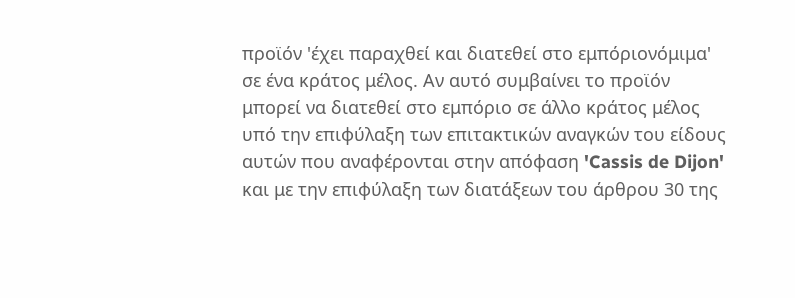προϊόν 'έχει παραχθεί και διατεθεί στο εμπόριονόμιμα' σε ένα κράτος μέλος. Αν αυτό συμβαίνει το προϊόν μπορεί να διατεθεί στο εμπόριο σε άλλο κράτος μέλος υπό την επιφύλαξη των επιτακτικών αναγκών του είδους αυτών που αναφέρονται στην απόφαση 'Cassis de Dijon' και με την επιφύλαξη των διατάξεων του άρθρου 30 της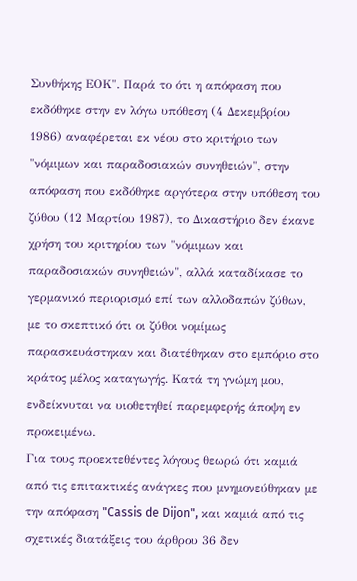Συνθήκης ΕΟΚ". Παρά το ότι η απόφαση που εκδόθηκε στην εν λόγω υπόθεση (4 Δεκεμβρίου 1986) αναφέρεται εκ νέου στο κριτήριο των "νόμιμων και παραδοσιακών συνηθειών", στην απόφαση που εκδόθηκε αργότερα στην υπόθεση του ζύθου (12 Μαρτίου 1987), το Δικαστήριο δεν έκανε χρήση του κριτηρίου των "νόμιμων και παραδοσιακών συνηθειών", αλλά καταδίκασε το γερμανικό περιορισμό επί των αλλοδαπών ζύθων, με το σκεπτικό ότι οι ζύθοι νομίμως παρασκευάστηκαν και διατέθηκαν στο εμπόριο στο κράτος μέλος καταγωγής. Κατά τη γνώμη μου, ενδείκνυται να υιοθετηθεί παρεμφερής άποψη εν προκειμένω.
Για τους προεκτεθέντες λόγους θεωρώ ότι καμιά από τις επιτακτικές ανάγκες που μνημονεύθηκαν με την απόφαση "Cassis de Dijon", και καμιά από τις σχετικές διατάξεις του άρθρου 36 δεν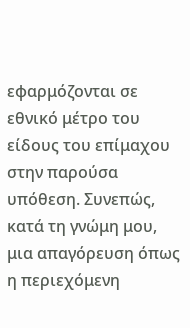εφαρμόζονται σε εθνικό μέτρο του είδους του επίμαχου στην παρούσα υπόθεση. Συνεπώς, κατά τη γνώμη μου, μια απαγόρευση όπως η περιεχόμενη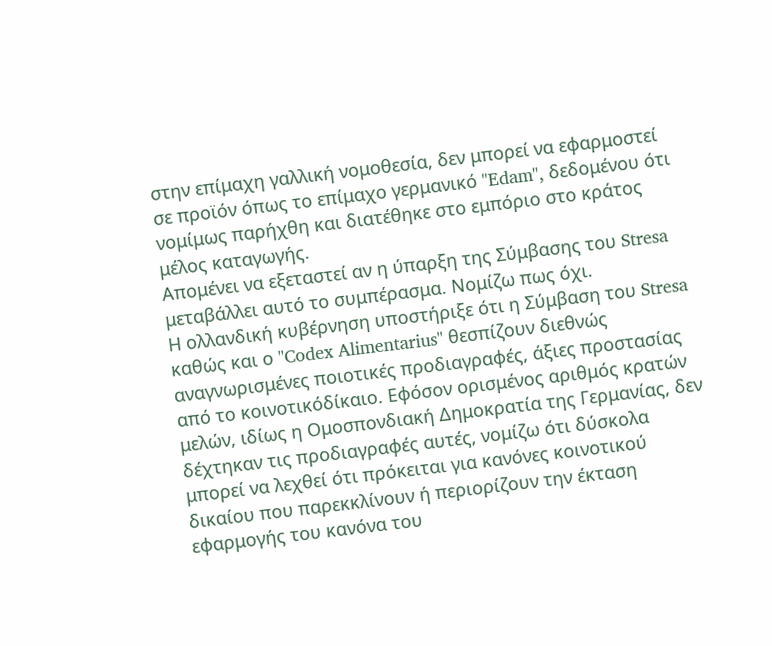στην επίμαχη γαλλική νομοθεσία, δεν μπορεί να εφαρμοστεί σε προϊόν όπως το επίμαχο γερμανικό "Edam", δεδομένου ότι νομίμως παρήχθη και διατέθηκε στο εμπόριο στο κράτος μέλος καταγωγής.
Απομένει να εξεταστεί αν η ύπαρξη της Σύμβασης του Stresa μεταβάλλει αυτό το συμπέρασμα. Νομίζω πως όχι.
Η ολλανδική κυβέρνηση υποστήριξε ότι η Σύμβαση του Stresa καθώς και ο "Codex Alimentarius" θεσπίζουν διεθνώς αναγνωρισμένες ποιοτικές προδιαγραφές, άξιες προστασίας από το κοινοτικόδίκαιο. Εφόσον ορισμένος αριθμός κρατών μελών, ιδίως η Ομοσπονδιακή Δημοκρατία της Γερμανίας, δεν δέχτηκαν τις προδιαγραφές αυτές, νομίζω ότι δύσκολα μπορεί να λεχθεί ότι πρόκειται για κανόνες κοινοτικού δικαίου που παρεκκλίνουν ή περιορίζουν την έκταση εφαρμογής του κανόνα του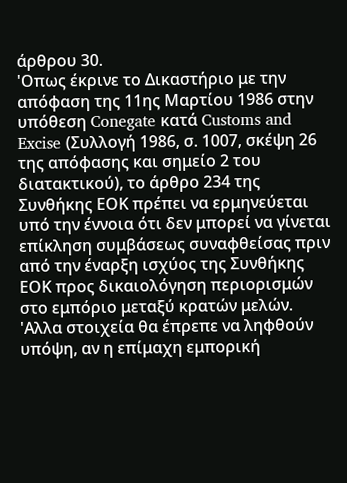άρθρου 30.
'Οπως έκρινε το Δικαστήριο με την απόφαση της 11ης Μαρτίου 1986 στην υπόθεση Conegate κατά Customs and Excise (Συλλογή 1986, σ. 1007, σκέψη 26 της απόφασης και σημείο 2 του διατακτικού), το άρθρο 234 της Συνθήκης ΕΟΚ πρέπει να ερμηνεύεται υπό την έννοια ότι δεν μπορεί να γίνεται επίκληση συμβάσεως συναφθείσας πριν από την έναρξη ισχύος της Συνθήκης ΕΟΚ προς δικαιολόγηση περιορισμών στο εμπόριο μεταξύ κρατών μελών.
'Αλλα στοιχεία θα έπρεπε να ληφθούν υπόψη, αν η επίμαχη εμπορική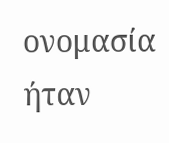ονομασία ήταν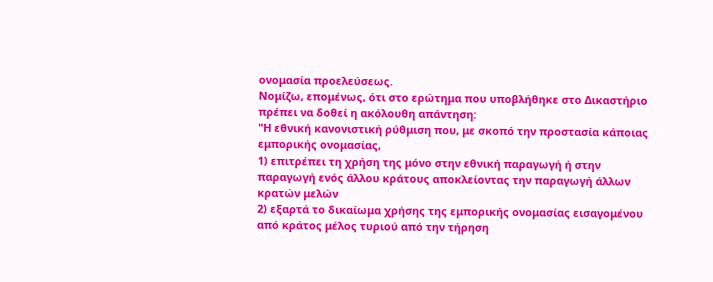ονομασία προελεύσεως.
Νομίζω, επομένως, ότι στο ερώτημα που υποβλήθηκε στο Δικαστήριο πρέπει να δοθεί η ακόλουθη απάντηση:
"Η εθνική κανονιστική ρύθμιση που, με σκοπό την προστασία κάποιας εμπορικής ονομασίας,
1) επιτρέπει τη χρήση της μόνο στην εθνική παραγωγή ή στην παραγωγή ενός άλλου κράτους αποκλείοντας την παραγωγή άλλων κρατών μελών
2) εξαρτά το δικαίωμα χρήσης της εμπορικής ονομασίας εισαγομένου από κράτος μέλος τυριού από την τήρηση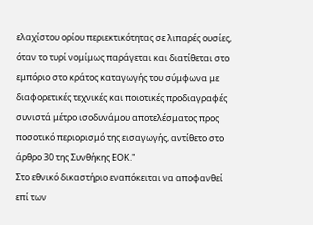ελαχίστου ορίου περιεκτικότητας σε λιπαρές ουσίες, όταν το τυρί νομίμως παράγεται και διατίθεται στο εμπόριο στο κράτος καταγωγής του σύμφωνα με διαφορετικές τεχνικές και ποιοτικές προδιαγραφές
συνιστά μέτρο ισοδυνάμου αποτελέσματος προς ποσοτικό περιορισμό της εισαγωγής, αντίθετο στο άρθρο 30 της Συνθήκης ΕΟΚ."
Στο εθνικό δικαστήριο εναπόκειται να αποφανθεί επί των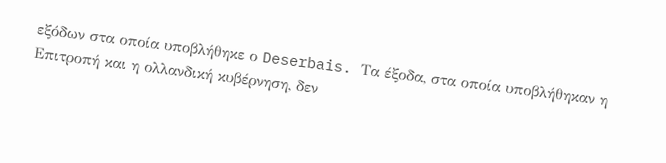εξόδων στα οποία υποβλήθηκε ο Deserbais. Τα έξοδα, στα οποία υποβλήθηκαν η Επιτροπή και η ολλανδική κυβέρνηση, δεν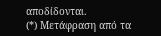αποδίδονται.
(*) Μετάφραση από τα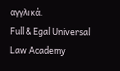αγγλικά.
Full & Egal Universal Law Academy